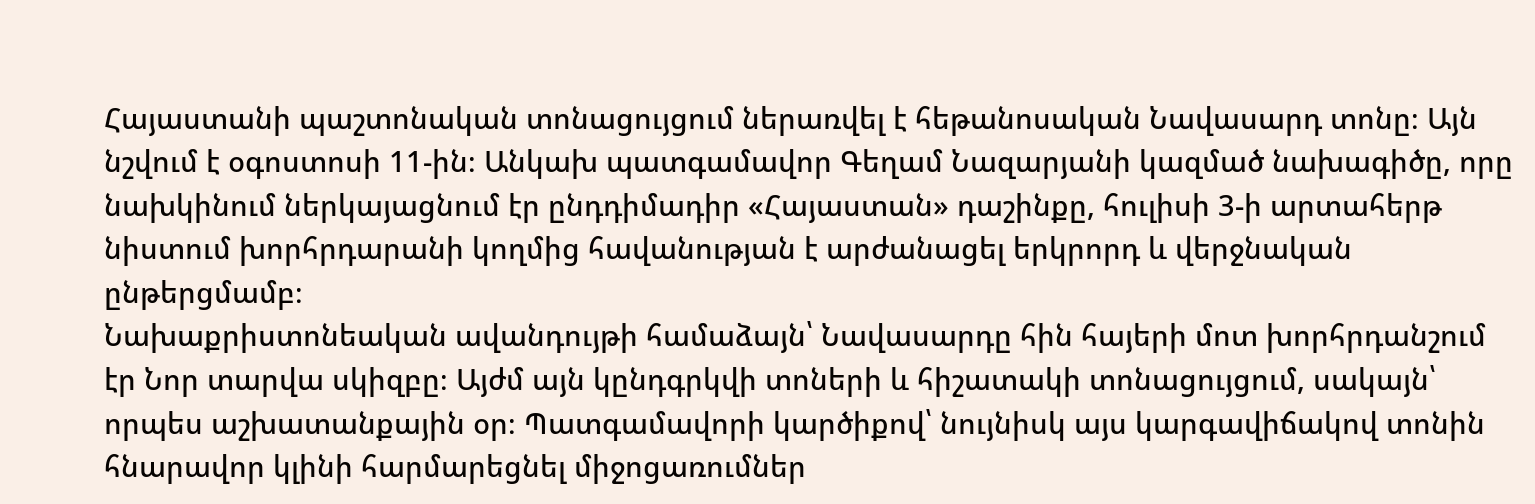Հայաստանի պաշտոնական տոնացույցում ներառվել է հեթանոսական Նավասարդ տոնը։ Այն նշվում է օգոստոսի 11-ին։ Անկախ պատգամավոր Գեղամ Նազարյանի կազմած նախագիծը, որը նախկինում ներկայացնում էր ընդդիմադիր «Հայաստան» դաշինքը, հուլիսի 3-ի արտահերթ նիստում խորհրդարանի կողմից հավանության է արժանացել երկրորդ և վերջնական ընթերցմամբ։
Նախաքրիստոնեական ավանդույթի համաձայն՝ Նավասարդը հին հայերի մոտ խորհրդանշում էր Նոր տարվա սկիզբը։ Այժմ այն կընդգրկվի տոների և հիշատակի տոնացույցում, սակայն՝ որպես աշխատանքային օր։ Պատգամավորի կարծիքով՝ նույնիսկ այս կարգավիճակով տոնին հնարավոր կլինի հարմարեցնել միջոցառումներ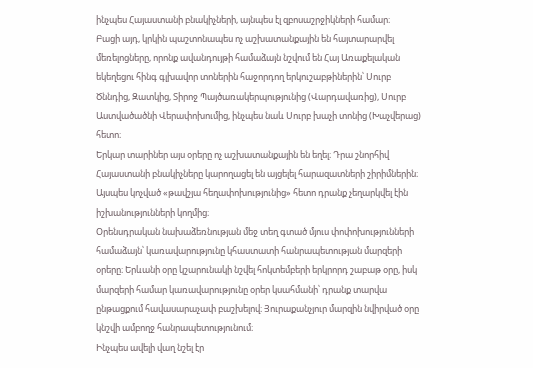ինչպես Հայաստանի բնակիչների, այնպես էլ զբոսաշրջիկների համար։
Բացի այդ, կրկին պաշտոնապես ոչ աշխատանքային են հայտարարվել մեռելոցները, որոնք ավանդույթի համաձայն նշվում են Հայ Առաքելական եկեղեցու հինգ գլխավոր տոներին հաջորդող երկուշաբթիներին՝ Սուրբ Ծննդից, Զատկից, Տիրոջ Պայծառակերպությունից (Վարդավառից), Սուրբ Աստվածածնի Վերափոխումից, ինչպես նաև Սուրբ խաչի տոնից (Խաչվերաց) հետո։
Երկար տարիներ այս օրերը ոչ աշխատանքային են եղել։ Դրա շնորհիվ Հայաստանի բնակիչները կարողացել են այցելել հարազատների շիրիմներին։ Այսպես կոչված «թավշյա հեղափոխությունից» հետո դրանք չեղարկվել էին իշխանությունների կողմից։
Օրենսդրական նախաձեռնության մեջ տեղ գտած մյուս փոփոխությունների համաձայն՝ կառավարությունը կհաստատի հանրապետության մարզերի օրերը։ Երևանի օրը կշարունակի նշվել հոկտեմբերի երկրորդ շաբաթ օրը, իսկ մարզերի համար կառավարությունը օրեր կսահմանի՝ դրանք տարվա ընթացքում հավասարաչափ բաշխելով։ Յուրաքանչյուր մարզին նվիրված օրը կնշվի ամբողջ հանրապետությունում։
Ինչպես ավելի վաղ նշել էր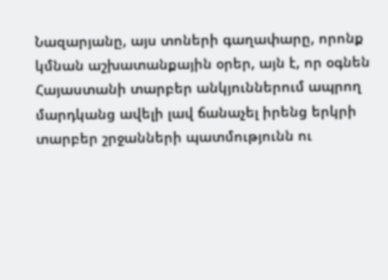Նազարյանը, այս տոների գաղափարը, որոնք կմնան աշխատանքային օրեր, այն է, որ օգնեն Հայաստանի տարբեր անկյուններում ապրող մարդկանց ավելի լավ ճանաչել իրենց երկրի տարբեր շրջանների պատմությունն ու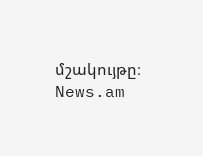մշակույթը։
News.am